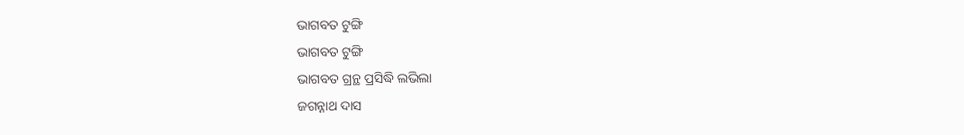ଭାଗବତ ଟୁଙ୍ଗି
ଭାଗବତ ଟୁଙ୍ଗି
ଭାଗବତ ଗ୍ରନ୍ଥ ପ୍ରସିଦ୍ଧି ଲଭିଲା
ଜଗନ୍ନାଥ ଦାସ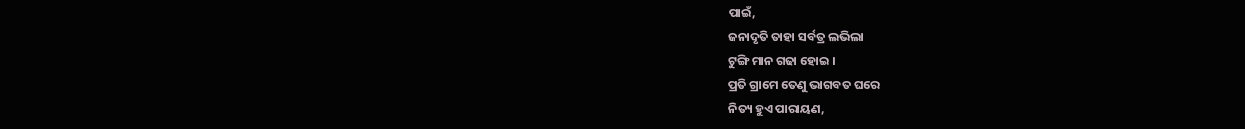ପାଇଁ,
ଜନାଦୃତି ତାହା ସର୍ବତ୍ର ଲଭିଲା
ଟୁଙ୍ଗି ମାନ ଗଢା ହୋଇ ।
ପ୍ରତି ଗ୍ରାମେ ତେଣୁ ଭାଗବତ ଘରେ
ନିତ୍ୟ ହୁଏ ପାରାୟଣ,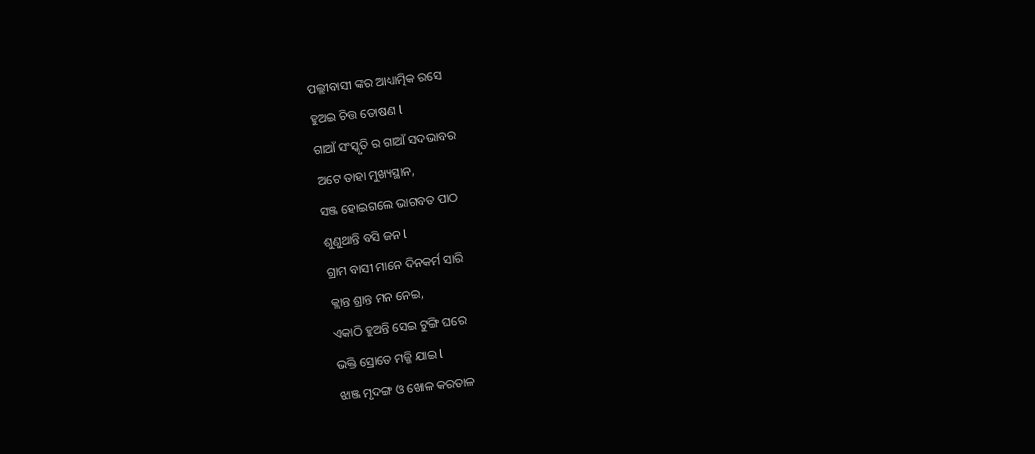ପଲ୍ଲୀବାସୀ ଙ୍କର ଆଧ୍ୟାତ୍ମିକ ରସେ
ହୁଅଇ ଚିତ୍ତ ତୋଷଣ l
ଗାଆଁ ସଂସ୍କୃତି ର ଗାଆଁ ସଦଭାବର
ଅଟେ ତାହା ମୁଖ୍ୟସ୍ଥାନ,
ସଞ୍ଜ ହୋଇଗଲେ ଭାଗବତ ପାଠ
ଶୁଣୁଥାନ୍ତି ବସି ଜନ l
ଗ୍ରାମ ବାସୀ ମାନେ ଦିନକର୍ମ ସାରି
କ୍ଲାନ୍ତ ଶ୍ରାନ୍ତ ମନ ନେଇ,
ଏକାଠି ହୁଅନ୍ତି ସେଇ ଟୁଙ୍ଗି ଘରେ
ଭକ୍ତି ସ୍ରୋତେ ମଜ୍ଜି ଯାଇ l
ଝାଞ୍ଜ ମୃଦଙ୍ଗ ଓ ଖୋଳ କରତାଳ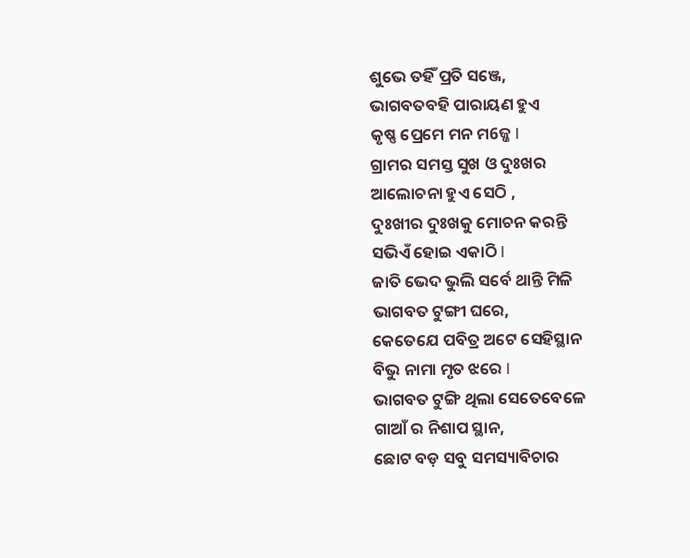ଶୁଭେ ତହିଁ ପ୍ରତି ସଞ୍ଜେ,
ଭାଗବତବହି ପାରାୟଣ ହୁଏ
କୃଷ୍ଣ ପ୍ରେମେ ମନ ମ6ଜ୍ଜ l
ଗ୍ରାମର ସମସ୍ତ ସୁଖ ଓ ଦୁଃଖର
ଆଲୋଚନା ହୁଏ ସେଠି ,
ଦୁଃଖୀର ଦୁଃଖକୁ ମୋଚନ କରନ୍ତି
ସଭିଏଁ ହୋଇ ଏକାଠି l
ଜାତି ଭେଦ ଭୁଲି ସର୍ବେ ଥାନ୍ତି ମିଳି
ଭାଗବତ ଟୁଙ୍ଗୀ ଘରେ,
କେତେଯେ ପବିତ୍ର ଅଟେ ସେହିସ୍ଥାନ
ବିଭୁ ନାମା ମୃତ ଝରେ l
ଭାଗବତ ଟୁଙ୍ଗି ଥିଲା ସେତେବେଳେ
ଗାଆଁ ର ନିଶାପ ସ୍ଥାନ,
ଛୋଟ ବଡ଼ ସବୁ ସମସ୍ୟାବିଚାର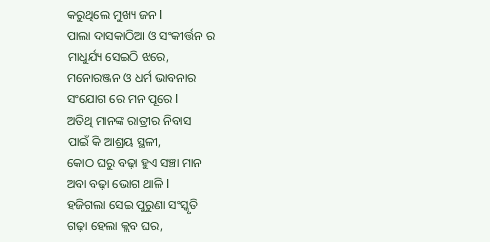କରୁଥିଲେ ମୁଖ୍ୟ ଜନ l
ପାଲା ଦାସକାଠିଆ ଓ ସଂକୀର୍ତ୍ତନ ର
ମାଧୁର୍ଯ୍ୟ ସେଇଠି ଝରେ,
ମନୋରଞ୍ଜନ ଓ ଧର୍ମ ଭାବନାର
ସଂଯୋଗ ରେ ମନ ପୂରେ l
ଅତିଥି ମାନଙ୍କ ରାତ୍ରୀର ନିବାସ
ପାଇଁ କି ଆଶ୍ରୟ ସ୍ଥଳୀ,
କୋଠ ଘରୁ ବଢ଼ା ହୁଏ ସଞ୍ଚା ମାନ
ଅବା ବଢ଼ା ଭୋଗ ଥାଳି l
ହଜିଗଲା ସେଇ ପୁରୁଣା ସଂସ୍କୃତି
ଗଢ଼ା ହେଲା କ୍ଲବ ଘର,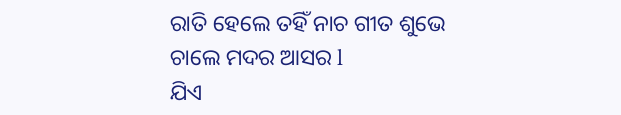ରାତି ହେଲେ ତହିଁ ନାଚ ଗୀତ ଶୁଭେ
ଚାଲେ ମଦର ଆସର l
ଯିଏ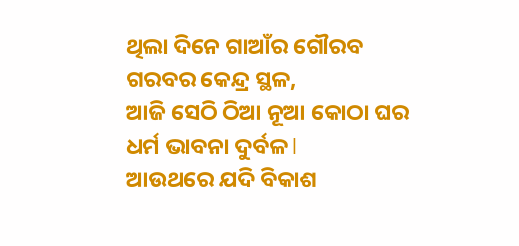ଥିଲା ଦିନେ ଗାଆଁର ଗୌରବ
ଗରବର କେନ୍ଦ୍ର ସ୍ଥଳ,
ଆଜି ସେଠି ଠିଆ ନୂଆ କୋଠା ଘର
ଧର୍ମ ଭାବନା ଦୁର୍ବଳ l
ଆଉଥରେ ଯଦି ବିକାଶ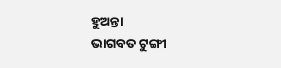ହୁଅନ୍ତା
ଭାଗବତ ଟୁଙ୍ଗୀ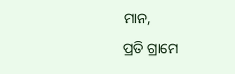ମାନ,
ପ୍ରତି ଗ୍ରାମେ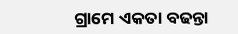ଗ୍ରାମେ ଏକତା ବଢନ୍ତା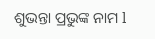ଶୁଭନ୍ତା ପ୍ରଭୁଙ୍କ ନାମ l